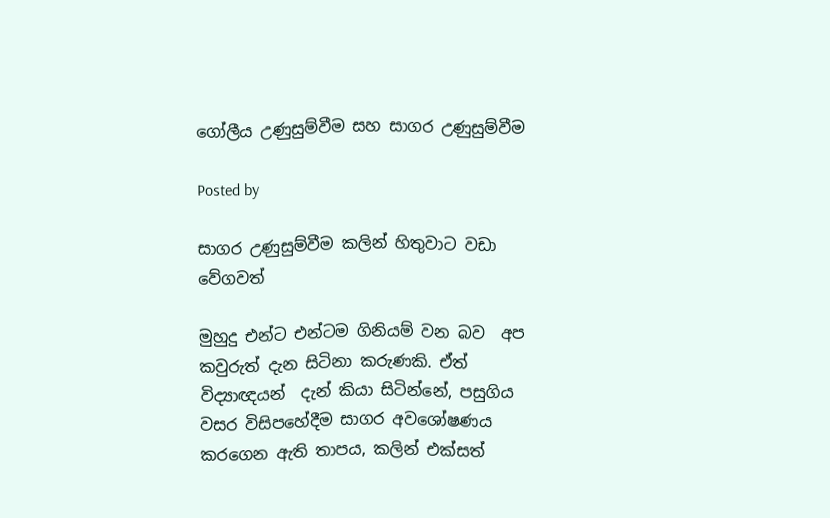ගෝලීය උණුසුම්වීම සහ සාගර උණුසුම්වීම

Posted by

සාගර උණුසුම්වීම කලින් හිතුවාට වඩා වේගවත්

මුහුදු එන්ට එන්ටම ගිනියම් වන බව  අප කවුරුත් දැන සිටිනා කරුණකි. ඒත් විද්‍යාඥයන්  දැන් කියා සිටින්නේ, පසුගිය වසර විසිපහේදීම සාගර අවශෝෂණය කරගෙන ඇති තාපය, කලින් එක්සත්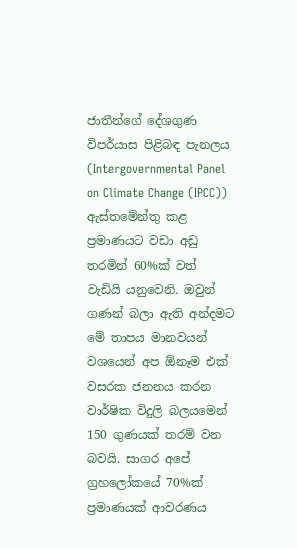ජාතීන්ගේ දේශගුණ විපර්යාස පිළිබඳ පැනලය (Intergovernmental Panel on Climate Change (IPCC)) ඇස්තමේන්තු කළ ප්‍රමාණයට වඩා අඩු තරමින් 60%ක් වත්  වැඩියි යනුවෙනි. ඔවුන් ගණන් බලා ඇති අන්දමට මේ තාපය මානවයන් වශයෙන් අප ඕනෑම එක් වසරක ජනනය කරන වාර්ෂික විදුලි බලයමෙන්  150 ගුණයක් තරම් වන බවයි. සාගර අපේ ග්‍රහලෝකයේ 70%ක් ප්‍රමාණයක් ආවරණය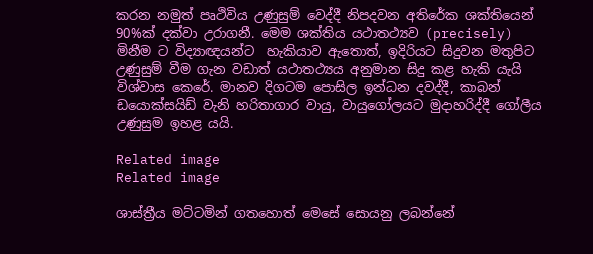කරන නමුත් පෘථිවිය උණුසුම් වෙද්දී නිපදවන අතිරේක ශක්තියෙන් 90%ක් දක්වා උරාගනී. මෙම ශක්තිය යථාතථ්‍යව (precisely) මිනීම ට විද්‍යාඥයන්ට  හැකියාව ඇතොත්, ඉදිරියට සිදුවන මතුපිට උණුසුම් වීම ගැන වඩාත් යථාතථ්‍යය අනුමාන සිදු කළ හැකි යැයි විශ්වාස කෙරේ. මානව දිගටම පොසිල ඉන්ධන දවද්දී, කාබන් ඩයොක්සයිඩ් වැනි හරිතාගාර වායු, වායුගෝලයට මුදාහරිද්දී ගෝලීය උණුසුම ඉහළ යයි.

Related image
Related image

ශාස්ත්‍රීය මට්ටමින් ගතහොත් මෙසේ සොයනු ලබන්නේ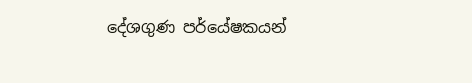දේශගුණ පර්යේෂකයන්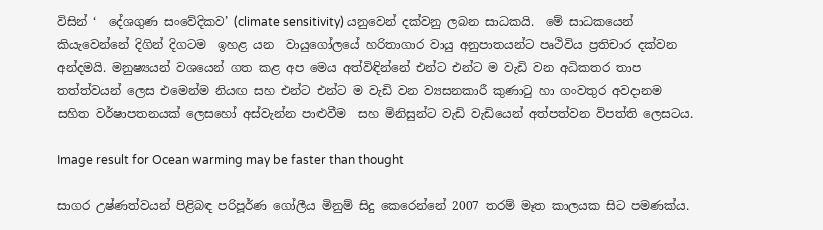විසින් ‘  දේශගුණ සංවේදිකව’ (climate sensitivity) යනුවෙන් දක්වනු ලබන සාධකයි.  මේ සාධකයෙන් කියැවෙන්නේ දිගින් දිගටම  ඉහළ යන  වායුගෝලයේ හරිතාගාර වායු අනුපාතයන්ට පෘථිවිය ප්‍රතිචාර දක්වන අන්දමයි. මනුෂ්‍යයන් වශයෙන් ගත කළ අප මෙය අත්විඳින්නේ එන්ට එන්ට ම වැඩි වන අධිකතර තාප තත්ත්වයන් ලෙස එමෙන්ම නියඟ සහ එන්ට එන්ට ම වැඩි වන ව්‍යසනකාරී කුණාටු හා ගංවතුර අවදානම  සහිත වර්ෂාපතනයක් ලෙසහෝ අස්වැන්න පාළුවීම  සහ මිනිසුන්ට වැඩි වැඩියෙන් අත්පත්වන විපත්ති ලෙසටය.

Image result for Ocean warming may be faster than thought

සාගර උෂ්ණත්වයන් පිළිබඳ පරිපූර්ණ ගෝලීය මිනුම් සිදු කෙරෙන්නේ 2007 තරම් මෑත කාලයක සිට පමණක්ය.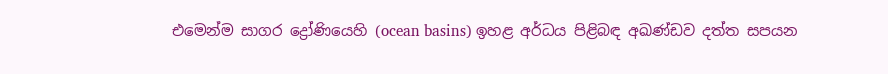එමෙන්ම සාගර ද්‍රෝණියෙහි (ocean basins) ඉහළ අර්ධය පිළිබඳ අඛණ්ඩව දත්ත සපයන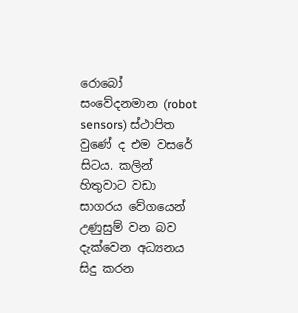රොබෝ සංවේදනමාන (robot sensors) ස්ථාපිත වුණේ ද එම වසරේ සිටය. කලින් හිතුවාට වඩා සාගරය වේගයෙන් උණුසුම් වන බව දැක්වෙන අධ්‍යනය සිදු කරන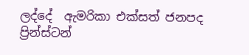ලද්දේ  ඇමරිකා එක්සත් ජනපද ප්‍රින්ස්ටන්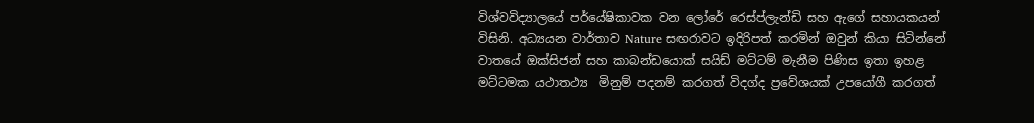විශ්වවිද්‍යාලයේ පර්යේෂිකාවක වන ලෝරේ රෙස්ප්ලැන්ඩි සහ ඇගේ සහායකයන් විසිනි. අධ්‍යයන වාර්තාව Nature සඟරාවට ඉදිරිපත් කරමින් ඔවුන් කියා සිටින්නේ වාතයේ ඔක්සිජන් සහ කාබන්ඩයොක් සයිඩ් මට්ටම් මැනීම පිණිස ඉතා ඉහළ මට්ටමක යථාතථ්‍ය  මිනුම් පදනම් කරගත් විදග්ද ප්‍රවේශයක් උපයෝගී කරගත්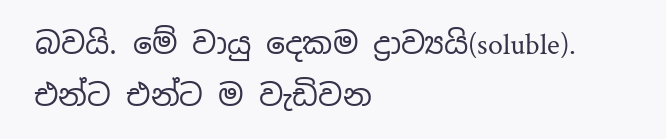බවයි. මේ වායු දෙකම ‍ද්‍රාව්‍යයි(soluble). එන්ට එන්ට ම වැඩිවන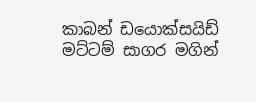කාබන් ඩයොක්සයිඩ් මට්ටම් සාගර මගින්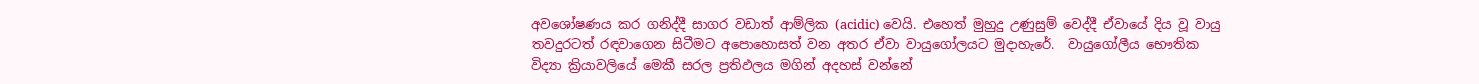අවශෝෂණය කර ගනිද්දී සාගර වඩාත් ආම්ලික (acidic) වෙයි. එහෙත් මුහුදු උණුසුම් වෙද්දී ඒවායේ දිය වූ වායු  තවදුරටත් රඳවාගෙන සිටීමට අපොහොසත් වන අතර ඒවා වායුගෝලයට මුදාහැරේ.  වායුගෝලීය භෞතික විද්‍යා ක්‍රියාවලියේ මෙකී සරල ප්‍රතිඵලය මගින් අදහස් වන්නේ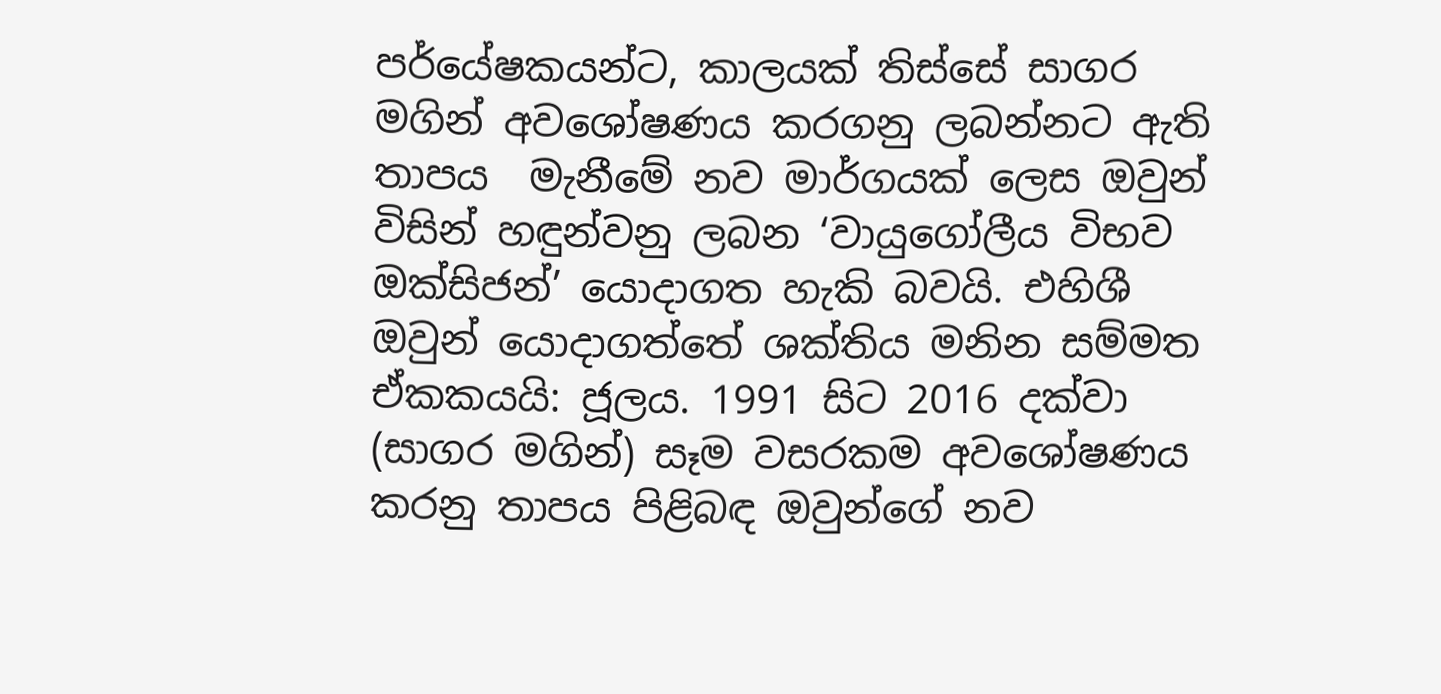පර්යේෂකයන්ට, කාලයක් තිස්සේ සාගර මගින් අවශෝෂණය කරගනු ලබන්නට ඇති තාපය  මැනීමේ නව මාර්ගයක් ලෙස ඔවුන් විසින් හඳුන්වනු ලබන ‘වායුගෝලීය විභව ඔක්සිජන්’ යොදාගත හැකි බවයි. එහිශී ඔවුන් යොදාගත්තේ ශක්තිය මනින සම්මත ඒකකයයි: ජූලය. 1991 සිට 2016 දක්වා (සාගර මගින්) සෑම වසරකම අවශෝෂණය කරනු තාපය පිළිබඳ ඔවුන්ගේ නව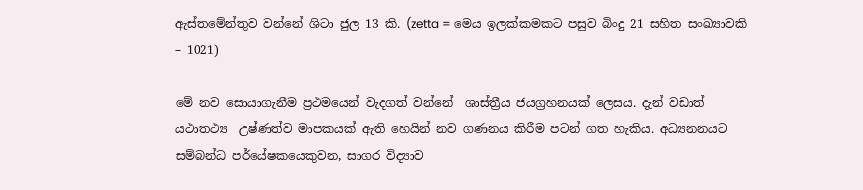ඇස්තමේන්තුව වන්නේ ශිටා ජුල 13 කි. (zetta = මෙය ඉලක්කමකට පසුව බිංදු 21 සහිත සංඛ්‍යාවකි – 1021)

මේ නව සොයාගැනීම ප්‍රථමයෙන් වැදගත් වන්නේ  ශාස්ත්‍රීය ජයග්‍රහනයක් ලෙසය. දැන් වඩාත් යථාතථ්‍ය  උෂ්ණත්ව මාපකයක් ඇති හෙයින් නව ගණනය කිරීම පටන් ගත හැකිය. අධ්‍යනනයට සම්බන්ධ පර්යේෂකයෙකුවන, සාගර විද්‍යාව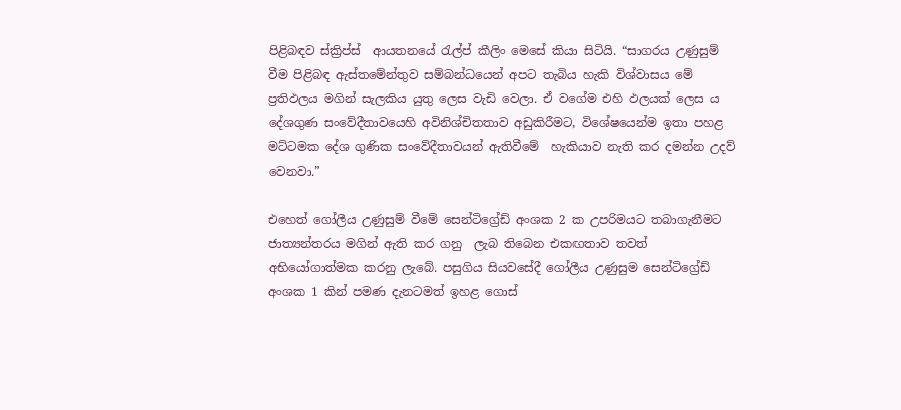පිළිබඳව ස්ක්‍රිප්ස්  ආයතනයේ රැල්ප් කීලිං මෙසේ කියා සිටියි. “සාගරය උණුසුම් වීම පිළිබඳ ඇස්තමේන්තුව සම්බන්ධයෙන් අපට තැබිය හැකි විශ්වාසය මේ ප්‍රතිඵලය මගින් සැලකිය යුතු ලෙස වැඩි වෙලා. ඒ වගේම එහි ඵලයක් ලෙස ය දේශගුණ සංවේදීතාවයෙහි අවිනිශ්චිතතාව අඩුකිරීමට, විශේෂයෙන්ම ඉතා පහළ මට්ටමක දේශ ගුණික සංවේදීතාවයන් ඇතිවීමේ  හැකියාව නැති කර දමන්න උදව් වෙනවා.”

එහෙත් ගෝලීය උණුසුම් වීමේ සෙන්ටිග්‍රේඩ් අංශක 2 ක උපරිමයට තබාගැනීමට ජාත්‍යන්තරය මගින් ඇති කර ගනු  ලැබ තිබෙන එකඟතාව තවත් අභියෝගාත්මක කරනු ලැබේ. පසුගිය සියවසේදී ගෝලීය උණුසුම සෙන්ටිග්‍රේඩ් අංශක 1 කින් පමණ දැනටමත් ඉහළ ගොස්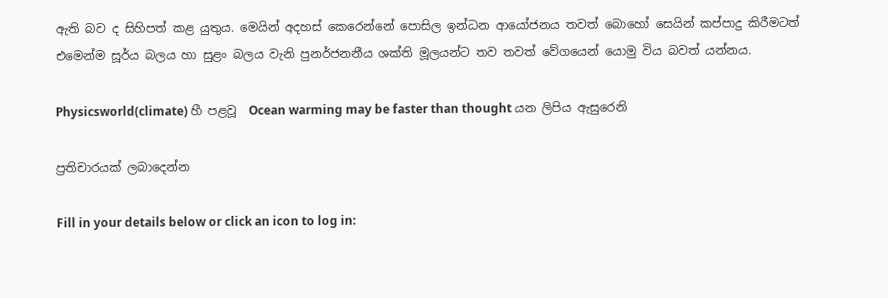ඇති බව ද සිහිපත් කළ යුතුය. මෙයින් අදහස් කෙරෙන්නේ පොසිල ඉන්ධන ආයෝජනය තවත් බොහෝ සෙයින් කප්පාදු කිරීමටත් එමෙන්ම සූර්ය බලය හා සුළං බලය වැනි පුනර්ජනනීය ශක්ති මූලයන්ට තව තවත් වේගයෙන් යොමු විය බවත් යන්නය.

Physicsworld(climate) හී පළවූ  Ocean warming may be faster than thought යන ලිපිය ඇසුරෙනි

ප්‍රතිචාරයක් ලබාදෙන්න

Fill in your details below or click an icon to log in: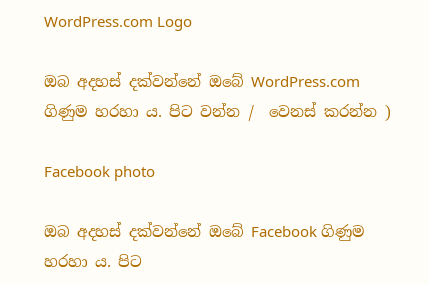WordPress.com Logo

ඔබ අදහස් දක්වන්නේ ඔබේ WordPress.com ගිණුම හරහා ය. පිට වන්න /  වෙනස් කරන්න )

Facebook photo

ඔබ අදහස් දක්වන්නේ ඔබේ Facebook ගිණුම හරහා ය. පිට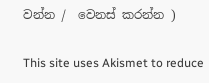වන්න /  වෙනස් කරන්න )

This site uses Akismet to reduce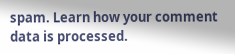spam. Learn how your comment data is processed.